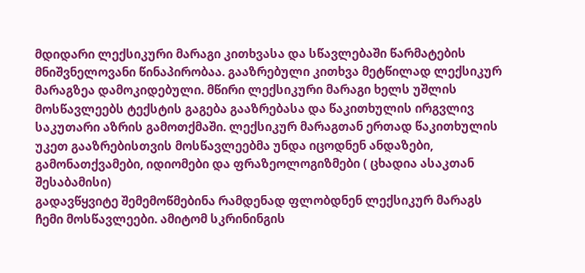მდიდარი ლექსიკური მარაგი კითხვასა და სწავლებაში წარმატების მნიშვნელოვანი წინაპირობაა. გააზრებული კითხვა მეტწილად ლექსიკურ მარაგზეა დამოკიდებული. მწირი ლექსიკური მარაგი ხელს უშლის მოსწავლეებს ტექსტის გაგება გააზრებასა და წაკითხულის ირგვლივ საკუთარი აზრის გამოთქმაში. ლექსიკურ მარაგთან ერთად წაკითხულის უკეთ გააზრებისთვის მოსწავლეებმა უნდა იცოდნენ ანდაზები, გამონათქვამები, იდიომები და ფრაზეოლოგიზმები ( ცხადია ასაკთან შესაბამისი)
გადავწყვიტე შემემოწმებინა რამდენად ფლობდნენ ლექსიკურ მარაგს ჩემი მოსწავლეები. ამიტომ სკრინინგის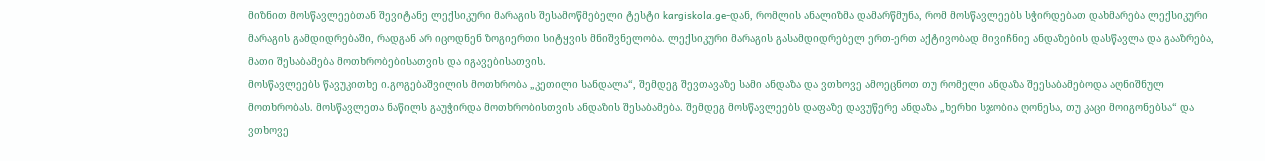მიზნით მოსწავლეებთან შევიტანე ლექსიკური მარაგის შესამოწმებელი ტესტი kargiskola.ge-დან, რომლის ანალიზმა დამარწმუნა, რომ მოსწავლეებს სჭირდებათ დახმარება ლექსიკური მარაგის გამდიდრებაში, რადგან არ იცოდნენ ზოგიერთი სიტყვის მნიშვნელობა. ლექსიკური მარაგის გასამდიდრებელ ერთ-ერთ აქტივობად მივიჩნიე ანდაზების დასწავლა და გააზრება, მათი შესაბამება მოთხრობებისათვის და იგავებისათვის.
მოსწავლეებს წავუკითხე ი.გოგებაშვილის მოთხრობა „კეთილი სანდალა“, შემდეგ შევთავაზე სამი ანდაზა და ვთხოვე ამოეცნოთ თუ რომელი ანდაზა შეესაბამებოდა აღნიშნულ მოთხრობას. მოსწავლეთა ნაწილს გაუჭირდა მოთხრობისთვის ანდაზის შესაბამება. შემდეგ მოსწავლეებს დაფაზე დავუწერე ანდაზა „ხერხი სჯობია ღონესა, თუ კაცი მოიგონებსა“ და ვთხოვე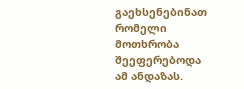გაეხსენებინათ რომელი მოთხრობა შეეფერებოდა ამ ანდაზას.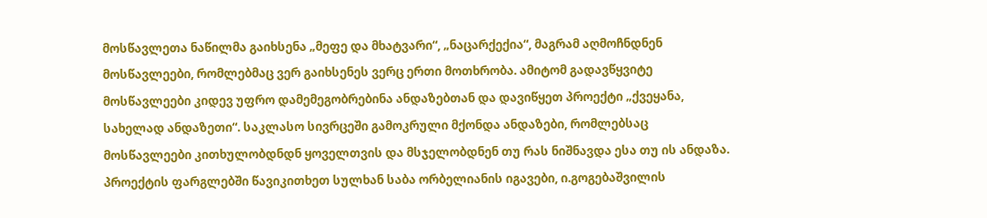მოსწავლეთა ნაწილმა გაიხსენა „მეფე და მხატვარი“, „ნაცარქექია“, მაგრამ აღმოჩნდნენ მოსწავლეები, რომლებმაც ვერ გაიხსენეს ვერც ერთი მოთხრობა. ამიტომ გადავწყვიტე მოსწავლეები კიდევ უფრო დამემეგობრებინა ანდაზებთან და დავიწყეთ პროექტი „ქვეყანა, სახელად ანდაზეთი“. საკლასო სივრცეში გამოკრული მქონდა ანდაზები, რომლებსაც მოსწავლეები კითხულობდნდნ ყოველთვის და მსჯელობდნენ თუ რას ნიშნავდა ესა თუ ის ანდაზა. პროექტის ფარგლებში წავიკითხეთ სულხან საბა ორბელიანის იგავები, ი.გოგებაშვილის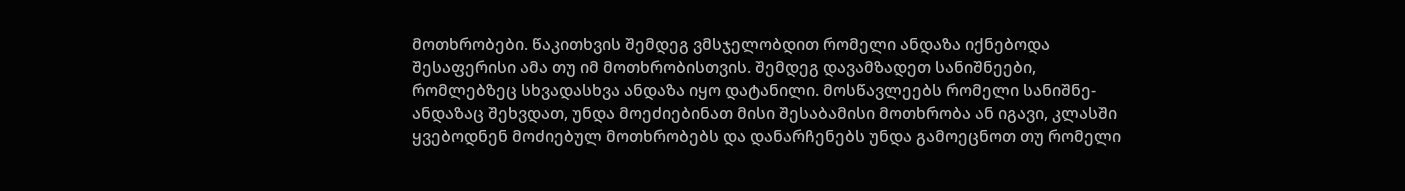მოთხრობები. წაკითხვის შემდეგ ვმსჯელობდით რომელი ანდაზა იქნებოდა შესაფერისი ამა თუ იმ მოთხრობისთვის. შემდეგ დავამზადეთ სანიშნეები, რომლებზეც სხვადასხვა ანდაზა იყო დატანილი. მოსწავლეებს რომელი სანიშნე-ანდაზაც შეხვდათ, უნდა მოეძიებინათ მისი შესაბამისი მოთხრობა ან იგავი, კლასში ყვებოდნენ მოძიებულ მოთხრობებს და დანარჩენებს უნდა გამოეცნოთ თუ რომელი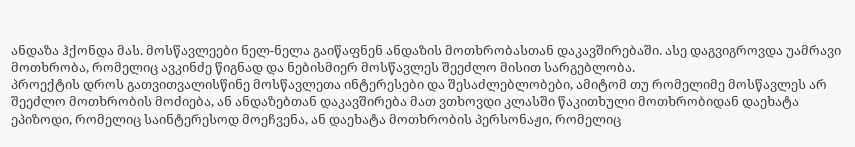ანდაზა ჰქონდა მას. მოსწავლეები ნელ-ნელა გაიწაფნენ ანდაზის მოთხრობასთან დაკავშირებაში. ასე დაგვიგროვდა უამრავი მოთხრობა, რომელიც ავკინძე წიგნად და ნებისმიერ მოსწავლეს შეეძლო მისით სარგებლობა.
პროექტის დროს გათვითვალისწინე მოსწავლეთა ინტერესები და შესაძლებლობები, ამიტომ თუ რომელიმე მოსწავლეს არ შეეძლო მოთხრობის მოძიება, ან ანდაზებთან დაკავშირება მათ ვთხოვდი კლასში წაკითხული მოთხრობიდან დაეხატა ეპიზოდი, რომელიც საინტერესოდ მოეჩვენა, ან დაეხატა მოთხრობის პერსონაჟი, რომელიც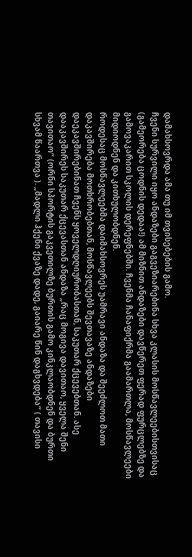დამახსოვრდა ამა თუ იმ თვისებების გამო.
ჩვენი სურვილი იყო ანდაზები გაგვეზიარებინა სხვა კლასის მოსწავლეებისთვისაც (გამეორება ცოდნის დედაა!) ამ მიზნით ანდაზები დავწერეთ ფერად ფურცლებზე და გამოვაკარით სკოლის დერეფნებში. ჩვენმა ჩანაფიქრმა გაამართლა, მოსწავლეები მიდიოდნენ და კითხულობდნენ.
როდესაც მოსწავლეებმა დაიმახსოვრეს უამრავი ანდაზა და შეეძლოთ მათი დაკავშირება მოთხრობებთან, მოსწავლეებს შევთავაზე ანდაზები დაეკავშირებინათ ჩვენს ყოველდღიურობასთან, საკუთარ ქცევებთან. ასე დააკავშირეს საკუთარ ქცევასთან ანდაზა „რაც მოგივა დავითაო, ყველა შენი თავითაო“ (ორნი სპორტის გაკვეთილზე ბურთის გამო კინკლაობდნენ და ბურთი სხვამ წაართვა ). „მადლი ჰქენი ქვაზე დადე, გაიარე წინ დაგხვდება“ ( თავისი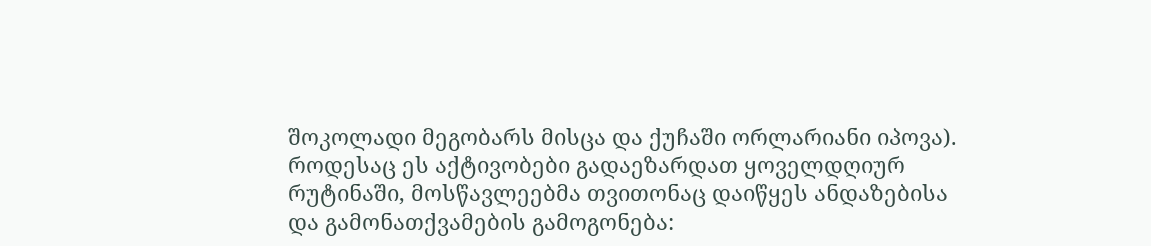შოკოლადი მეგობარს მისცა და ქუჩაში ორლარიანი იპოვა).
როდესაც ეს აქტივობები გადაეზარდათ ყოველდღიურ რუტინაში, მოსწავლეებმა თვითონაც დაიწყეს ანდაზებისა და გამონათქვამების გამოგონება: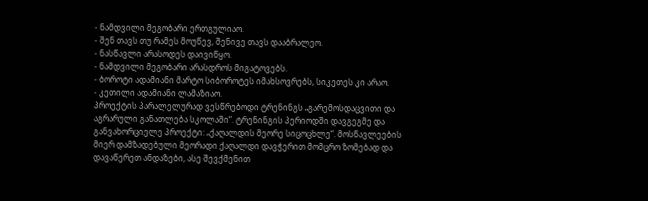- ნამდვილი მეგობარი ერთგულიაო.
- შენ თავს თუ რამეს მოუწევ, შენივე თავს დააბრალეო.
- ნასწავლი არასოდეს დაივიწყო.
- ნამდვილი მეგობარი არასდროს მიგატოვებს.
- ბოროტი ადამიანი მარტო სიბოროტეს იმახსოვრებს, სიკეთეს კი არაო.
- კეთილი ადამიანი ლამაზიაო.
პროექტის პარალელურად ვესწრებოდი ტრენინგს „გარემოსდაცვითი და აგრარული განათლება სკოლაში“. ტრენინგის პერიოდში დავგეგმე და განვახორციელე პროექტი: „ქაღალდის მეორე სიცოცხლე“. მოსწავლეების მიერ დამზადებული მეორადი ქაღალდი დავჭერით მომცრო ზომებად და დავაწერეთ ანდაზები, ასე შევქმენით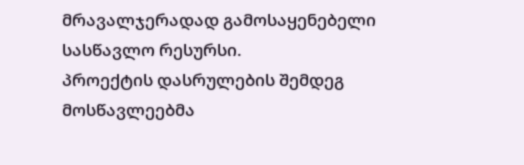მრავალჯერადად გამოსაყენებელი სასწავლო რესურსი.
პროექტის დასრულების შემდეგ მოსწავლეებმა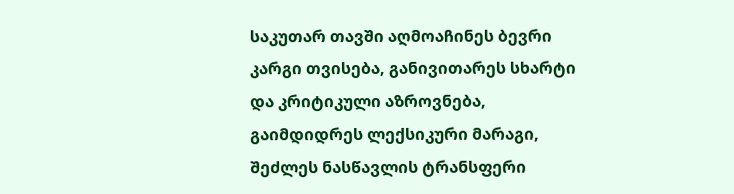საკუთარ თავში აღმოაჩინეს ბევრი კარგი თვისება, განივითარეს სხარტი და კრიტიკული აზროვნება, გაიმდიდრეს ლექსიკური მარაგი, შეძლეს ნასწავლის ტრანსფერი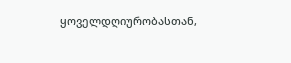ყოველდღიურობასთან,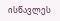ისწავლეს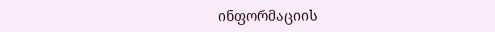ინფორმაციის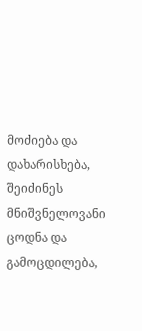მოძიება და დახარისხება, შეიძინეს მნიშვნელოვანი ცოდნა და გამოცდილება,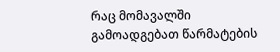რაც მომავალში გამოადგებათ წარმატების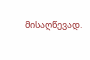მისაღწევად.